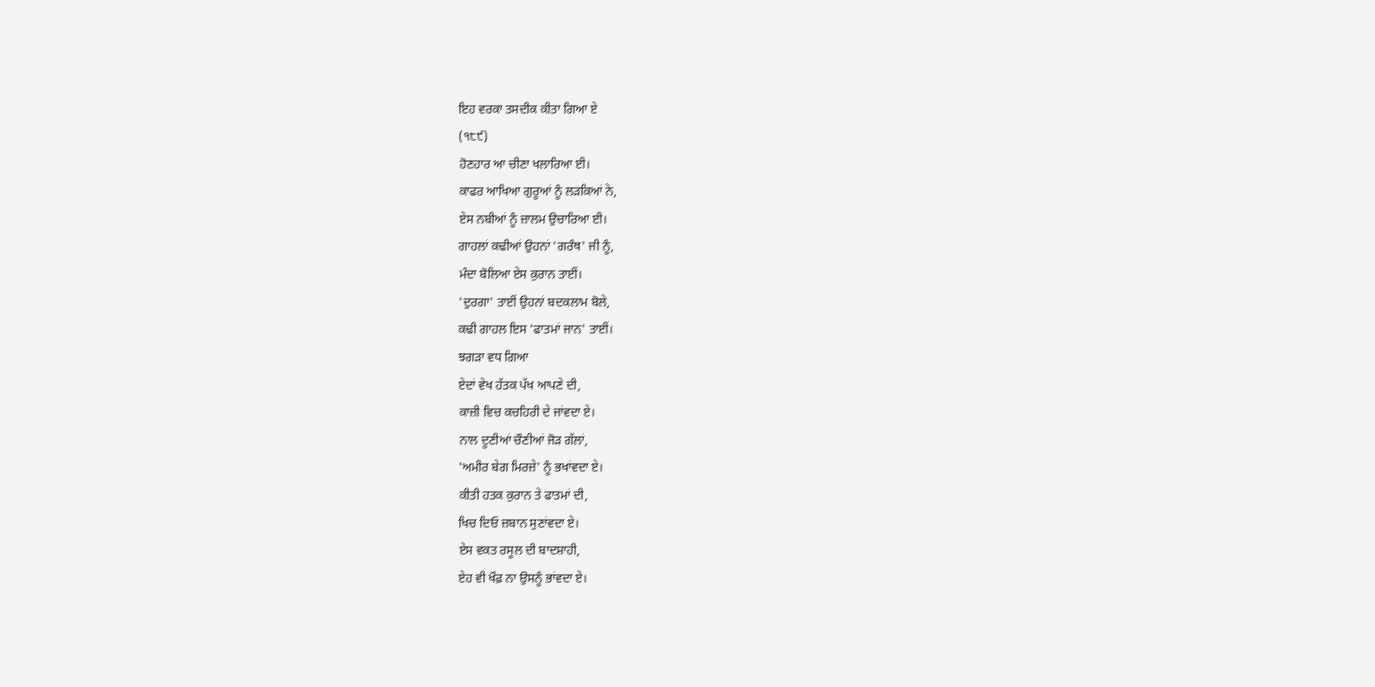ਇਹ ਵਰਕਾ ਤਸਦੀਕ ਕੀਤਾ ਗਿਆ ਏ
(੧੮੯)
ਹੋਣਹਾਰ ਆ ਚੀਣਾ ਖਲਾਰਿਆ ਈ।
ਕਾਫਰ ਆਖਿਆ ਗੁਰੂਆਂ ਨੂੰ ਲੜਕਿਆਂ ਨੇ,
ਏਸ ਨਬੀਆਂ ਨੂੰ ਜ਼ਾਲਮ ਉਚਾਰਿਆ ਈ।
ਗਾਹਲਾਂ ਕਢੀਆਂ ਉਹਨਾਂ 'ਗਰੰਥ' ਜੀ ਨੂੰ,
ਮੰਦਾ ਬੋਲਿਆ ਏਸ ਕੁਰਾਨ ਤਾਈਂ।
'ਦੁਰਗਾ' ਤਾਈਂ ਉਹਨਾਂ ਬਦਕਲਾਮ ਬੋਲੇ,
ਕਢੀ ਗਾਹਲ ਇਸ 'ਫਾਤਮਾਂ ਜਾਨ' ਤਾਈਂ।
ਝਗੜਾ ਵਧ ਗਿਆ
ਏਦਾਂ ਵੇਖ ਹੱਤਕ ਪੱਖ ਆਪਣੇ ਦੀ,
ਕਾਜ਼ੀ ਵਿਚ ਕਚਹਿਰੀ ਦੇ ਜਾਂਵਦਾ ਏ।
ਨਾਲ ਦੂਣੀਆਂ ਚੌਣੀਆਂ ਜੋੜ ਗੱਲਾਂ,
'ਅਮੀਰ ਬੇਗ ਮਿਰਜ਼ੇ' ਨੂੰ ਭਖਾਂਵਦਾ ਏ।
ਕੀਤੀ ਹਤਕ ਕੁਰਾਨ ਤੇ ਫਾਤਮਾਂ ਦੀ,
ਖਿਚ ਦਿਓ ਜ਼ਬਾਨ ਸੁਣਾਂਵਦਾ ਏ।
ਏਸ ਵਕਤ ਰਸੂਲ ਦੀ ਬਾਦਸ਼ਾਹੀ,
ਏਹ ਵੀ ਖੌਫ਼ ਨਾ ਉਸਨੂੰ ਭਾਂਵਦਾ ਏ।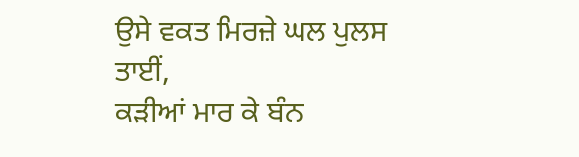ਉਸੇ ਵਕਤ ਮਿਰਜ਼ੇ ਘਲ ਪੁਲਸ ਤਾਈਂ,
ਕੜੀਆਂ ਮਾਰ ਕੇ ਬੰਨ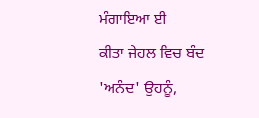ਮੰਗਾਇਆ ਈ
ਕੀਤਾ ਜੇਹਲ ਵਿਚ ਬੰਦ 'ਅਨੰਦ' ਉਹਨੂੰ,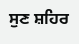ਸੁਣ ਸ਼ਹਿਰ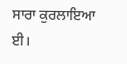ਸਾਰਾ ਕੁਰਲਾਇਆ ਈ।